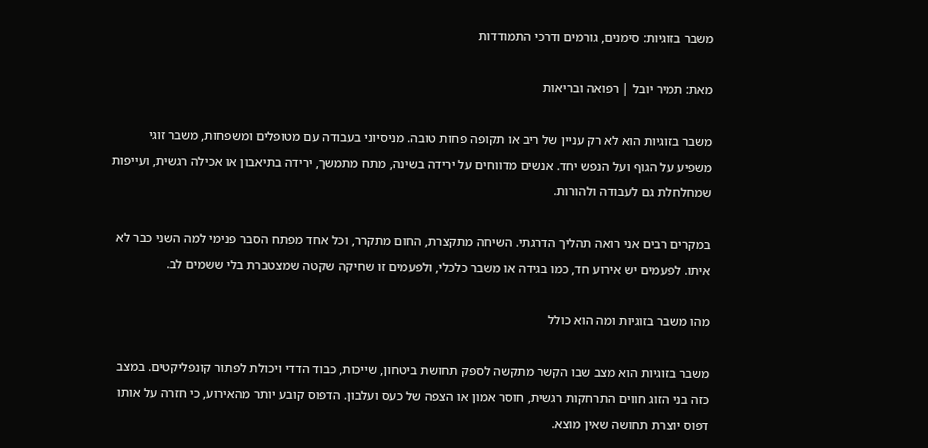משבר בזוגיות: סימנים, גורמים ודרכי התמודדות

מאת: תמיר יובל | רפואה ובריאות

משבר בזוגיות הוא לא רק עניין של ריב או תקופה פחות טובה. מניסיוני בעבודה עם מטופלים ומשפחות, משבר זוגי משפיע על הגוף ועל הנפש יחד. אנשים מדווחים על ירידה בשינה, מתח מתמשך, ירידה בתיאבון או אכילה רגשית, ועייפות שמחלחלת גם לעבודה ולהורות.

במקרים רבים אני רואה תהליך הדרגתי. השיחה מתקצרת, החום מתקרר, וכל אחד מפתח הסבר פנימי למה השני כבר לא איתו. לפעמים יש אירוע חד, כמו בגידה או משבר כלכלי, ולפעמים זו שחיקה שקטה שמצטברת בלי ששמים לב.

מהו משבר בזוגיות ומה הוא כולל

משבר בזוגיות הוא מצב שבו הקשר מתקשה לספק תחושת ביטחון, שייכות, כבוד הדדי ויכולת לפתור קונפליקטים. במצב כזה בני הזוג חווים התרחקות רגשית, חוסר אמון או הצפה של כעס ועלבון. הדפוס קובע יותר מהאירוע, כי חזרה על אותו דפוס יוצרת תחושה שאין מוצא.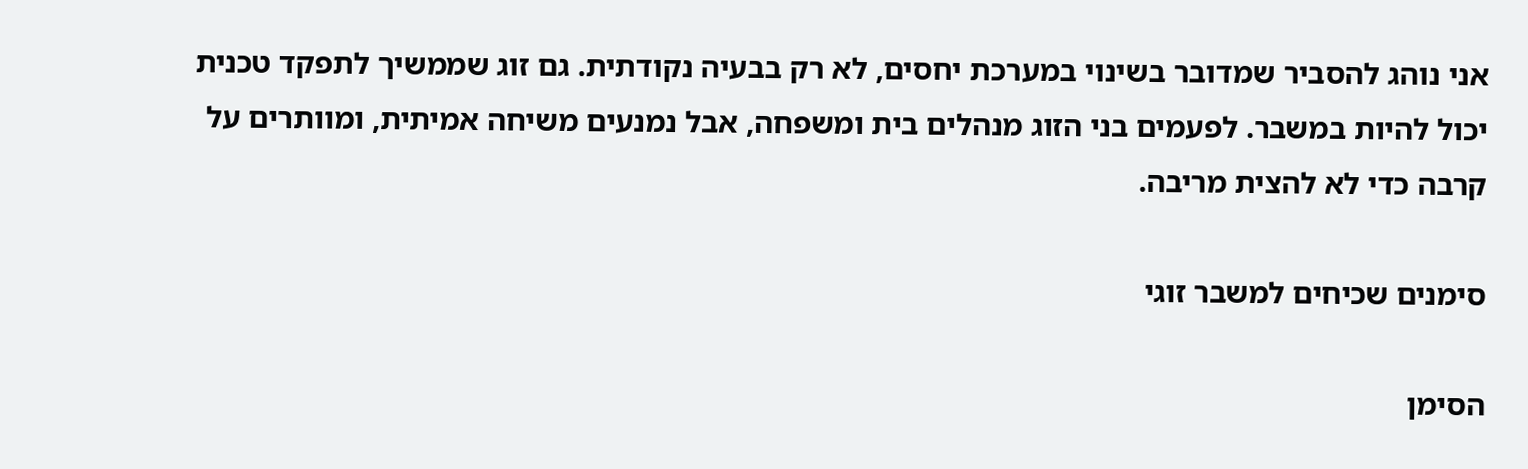אני נוהג להסביר שמדובר בשינוי במערכת יחסים, לא רק בבעיה נקודתית. גם זוג שממשיך לתפקד טכנית יכול להיות במשבר. לפעמים בני הזוג מנהלים בית ומשפחה, אבל נמנעים משיחה אמיתית, ומוותרים על קרבה כדי לא להצית מריבה.

סימנים שכיחים למשבר זוגי

הסימן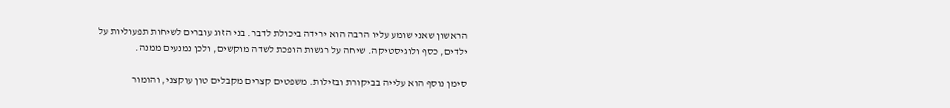הראשון שאני שומע עליו הרבה הוא ירידה ביכולת לדבר. בני הזוג עוברים לשיחות תפעוליות על ילדים, כסף ולוגיסטיקה. שיחה על רגשות הופכת לשדה מוקשים, ולכן נמנעים ממנה.

סימן נוסף הוא עלייה בביקורת ובזילות. משפטים קצרים מקבלים טון עוקצני, והומור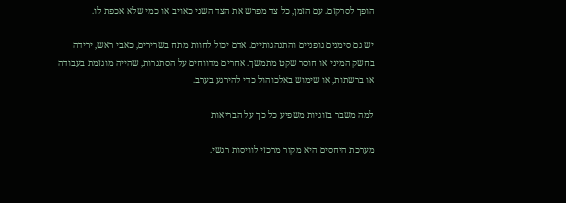הופך לסרקזם. עם הזמן, כל צד מפרש את הצד השני כאויב או כמי שלא אכפת לו.

יש גם סימנים גופניים והתנהגותיים. אדם יכול לחוות מתח בשרירים, כאבי ראש, ירידה בחשק המיני או חוסר שקט מתמשך. אחרים מדווחים על הסתגרות, שהייה מוגזמת בעבודה או ברשתות, או שימוש באלכוהול כדי להירגע בערב.

למה משבר בזוגיות משפיע כל כך על הבריאות

מערכת היחסים היא מקור מרכזי לוויסות רגשי.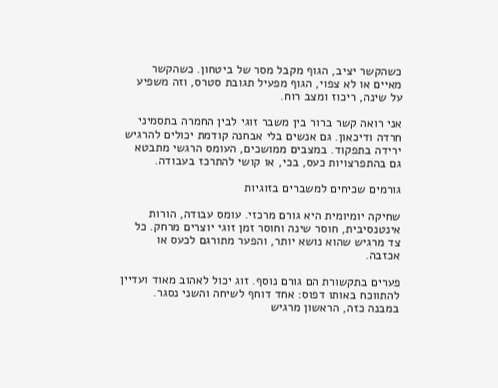כשהקשר יציב, הגוף מקבל מסר של ביטחון. כשהקשר מאיים או לא צפוי, הגוף מפעיל תגובת סטרס, וזה משפיע על שינה, ריכוז ומצב רוח.

אני רואה קשר ברור בין משבר זוגי לבין החמרה בתסמיני חרדה ודיכאון. גם אנשים בלי אבחנה קודמת יכולים להרגיש ירידה בתפקוד. במצבים ממושכים, העומס הרגשי מתבטא גם בהתפרצויות כעס, בכי, או קושי להתרכז בעבודה.

גורמים שכיחים למשברים בזוגיות

שחיקה יומיומית היא גורם מרכזי. עומס עבודה, הורות אינטנסיבית, חוסר שינה וחוסר זמן זוגי יוצרים מרחק. כל צד מרגיש שהוא נושא יותר, והפער מתורגם לכעס או אכזבה.

פערים בתקשורת הם גורם נוסף. זוג יכול לאהוב מאוד ועדיין להתווכח באותו דפוס: אחד דוחף לשיחה והשני נסגר. במבנה כזה, הראשון מרגיש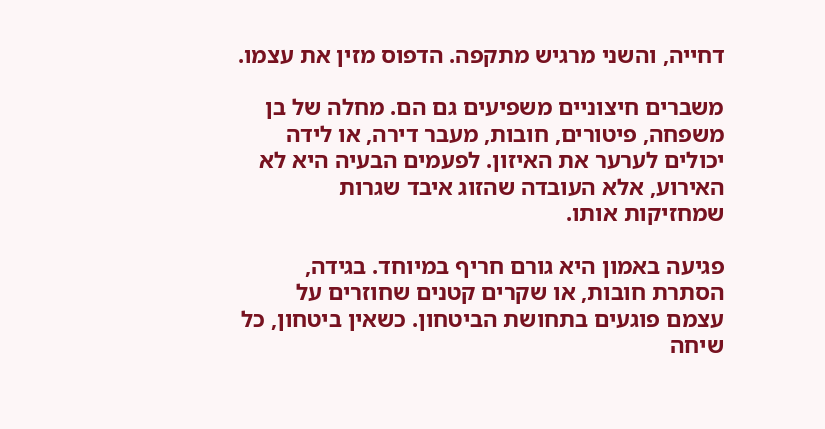דחייה, והשני מרגיש מתקפה. הדפוס מזין את עצמו.

משברים חיצוניים משפיעים גם הם. מחלה של בן משפחה, פיטורים, חובות, מעבר דירה, או לידה יכולים לערער את האיזון. לפעמים הבעיה היא לא האירוע, אלא העובדה שהזוג איבד שגרות שמחזיקות אותו.

פגיעה באמון היא גורם חריף במיוחד. בגידה, הסתרת חובות, או שקרים קטנים שחוזרים על עצמם פוגעים בתחושת הביטחון. כשאין ביטחון, כל שיחה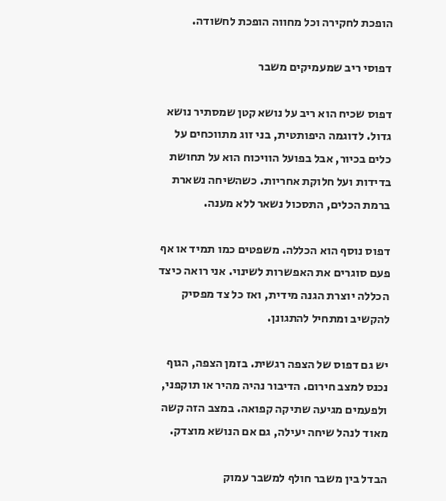הופכת לחקירה וכל מחווה הופכת לחשודה.

דפוסי ריב שמעמיקים משבר

דפוס שכיח הוא ריב על נושא קטן שמסתיר נושא גדול. לדוגמה היפותטית, בני זוג מתווכחים על כלים בכיור, אבל בפועל הוויכוח הוא על תחושת בדידות ועל חלוקת אחריות. כשהשיחה נשארת ברמת הכלים, התסכול נשאר ללא מענה.

דפוס נוסף הוא הכללה. משפטים כמו תמיד או אף פעם סוגרים את האפשרות לשינוי. אני רואה כיצד הכללה יוצרת הגנה מידית, ואז כל צד מפסיק להקשיב ומתחיל להתגונן.

יש גם דפוס של הצפה רגשית. בזמן הצפה, הגוף נכנס למצב חירום. הדיבור נהיה מהיר או תוקפני, ולפעמים מגיעה שתיקה קפואה. במצב הזה קשה מאוד לנהל שיחה יעילה, גם אם הנושא מוצדק.

הבדל בין משבר חולף למשבר עמוק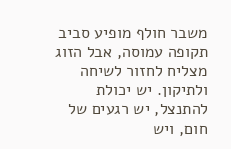משבר חולף מופיע סביב תקופה עמוסה, אבל הזוג מצליח לחזור לשיחה ולתיקון. יש יכולת להתנצל, יש רגעים של חום, ויש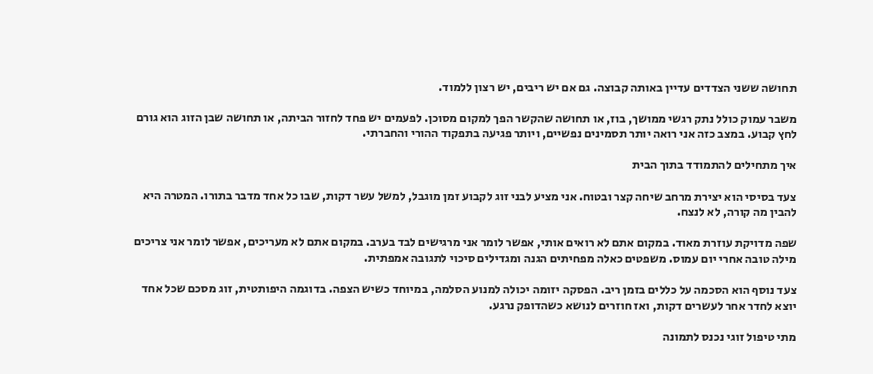תחושה ששני הצדדים עדיין באותה קבוצה. גם אם יש ריבים, יש רצון ללמוד.

משבר עמוק כולל נתק רגשי ממושך, בוז, או תחושה שהקשר הפך למקום מסוכן. לפעמים יש פחד לחזור הביתה, או תחושה שבן הזוג הוא גורם לחץ קבוע. במצב כזה אני רואה יותר תסמינים נפשיים, ויותר פגיעה בתפקוד ההורי והחברתי.

איך מתחילים להתמודד בתוך הבית

צעד בסיסי הוא יצירת מרחב שיחה קצר ובטוח. אני מציע לבני זוג לקבוע זמן מוגבל, למשל עשר דקות, שבו כל אחד מדבר בתורו. המטרה היא להבין מה קורה, לא לנצח.

שפה מדויקת עוזרת מאוד. במקום אתם לא רואים אותי, אפשר לומר אני מרגישים לבד בערב. במקום אתם לא מעריכים, אפשר לומר אני צריכים מילה טובה אחרי יום עמוס. משפטים כאלה מפחיתים הגנה ומגדילים סיכוי לתגובה אמפתית.

צעד נוסף הוא הסכמה על כללים בזמן ריב. הפסקה יזומה יכולה למנוע הסלמה, במיוחד כשיש הצפה. בדוגמה היפותטית, זוג מסכם שכל אחד יוצא לחדר אחר לעשרים דקות, ואז חוזרים לנושא כשהדופק נרגע.

מתי טיפול זוגי נכנס לתמונה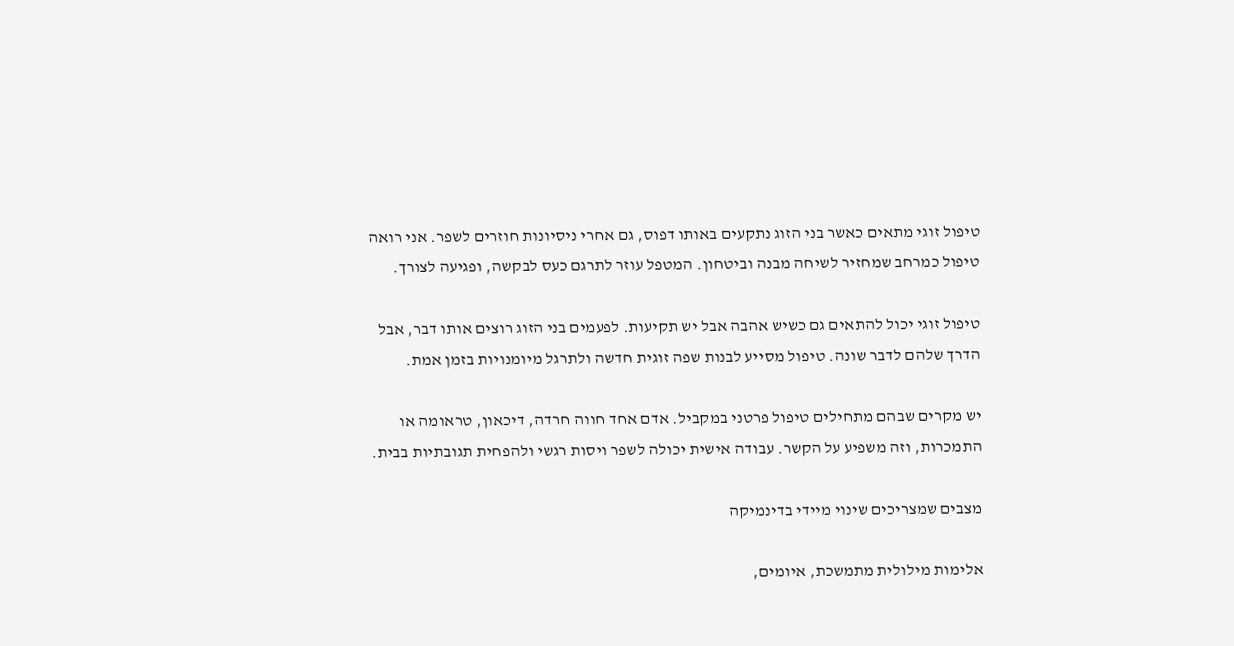טיפול זוגי מתאים כאשר בני הזוג נתקעים באותו דפוס, גם אחרי ניסיונות חוזרים לשפר. אני רואה טיפול כמרחב שמחזיר לשיחה מבנה וביטחון. המטפל עוזר לתרגם כעס לבקשה, ופגיעה לצורך.

טיפול זוגי יכול להתאים גם כשיש אהבה אבל יש תקיעות. לפעמים בני הזוג רוצים אותו דבר, אבל הדרך שלהם לדבר שונה. טיפול מסייע לבנות שפה זוגית חדשה ולתרגל מיומנויות בזמן אמת.

יש מקרים שבהם מתחילים טיפול פרטני במקביל. אדם אחד חווה חרדה, דיכאון, טראומה או התמכרות, וזה משפיע על הקשר. עבודה אישית יכולה לשפר ויסות רגשי ולהפחית תגובתיות בבית.

מצבים שמצריכים שינוי מיידי בדינמיקה

אלימות מילולית מתמשכת, איומים,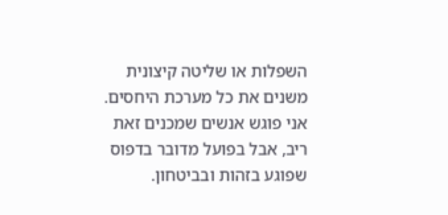השפלות או שליטה קיצונית משנים את כל מערכת היחסים. אני פוגש אנשים שמכנים זאת ריב, אבל בפועל מדובר בדפוס שפוגע בזהות ובביטחון.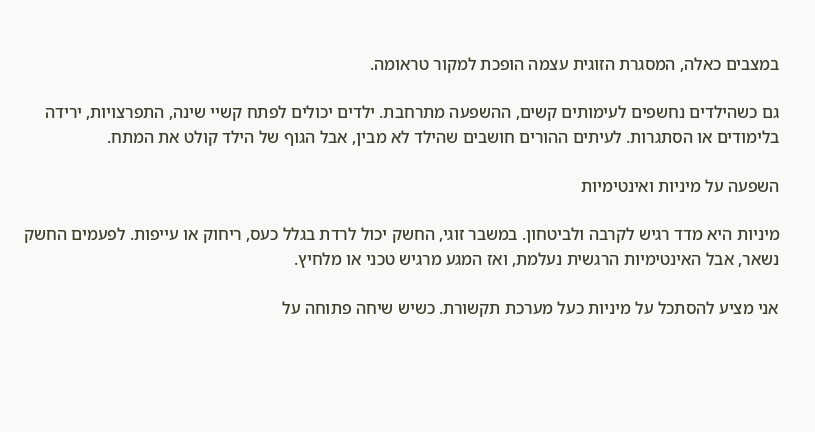במצבים כאלה, המסגרת הזוגית עצמה הופכת למקור טראומה.

גם כשהילדים נחשפים לעימותים קשים, ההשפעה מתרחבת. ילדים יכולים לפתח קשיי שינה, התפרצויות, ירידה בלימודים או הסתגרות. לעיתים ההורים חושבים שהילד לא מבין, אבל הגוף של הילד קולט את המתח.

השפעה על מיניות ואינטימיות

מיניות היא מדד רגיש לקרבה ולביטחון. במשבר זוגי, החשק יכול לרדת בגלל כעס, ריחוק או עייפות. לפעמים החשק נשאר, אבל האינטימיות הרגשית נעלמת, ואז המגע מרגיש טכני או מלחיץ.

אני מציע להסתכל על מיניות כעל מערכת תקשורת. כשיש שיחה פתוחה על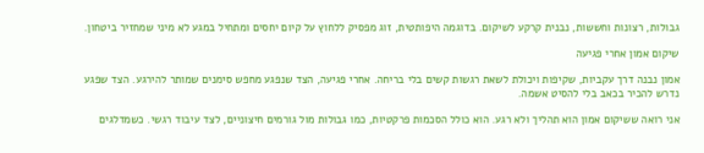גבולות, רצונות וחששות, נבנית קרקע לשיקום. בדוגמה היפותטית, זוג מפסיק ללחוץ על קיום יחסים ומתחיל במגע לא מיני שמחזיר ביטחון.

שיקום אמון אחרי פגיעה

אמון נבנה דרך עקביות, שקיפות ויכולת לשאת רגשות קשים בלי בריחה. אחרי פגיעה, הצד שנפגע מחפש סימנים שמותר להירגע. הצד שפגע נדרש להכיר בכאב בלי להסיט אשמה.

אני רואה ששיקום אמון הוא תהליך ולא רגע. הוא כולל הסכמות פרקטיות, כמו גבולות מול גורמים חיצוניים, לצד עיבוד רגשי. כשמדלגים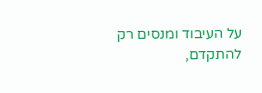על העיבוד ומנסים רק להתקדם,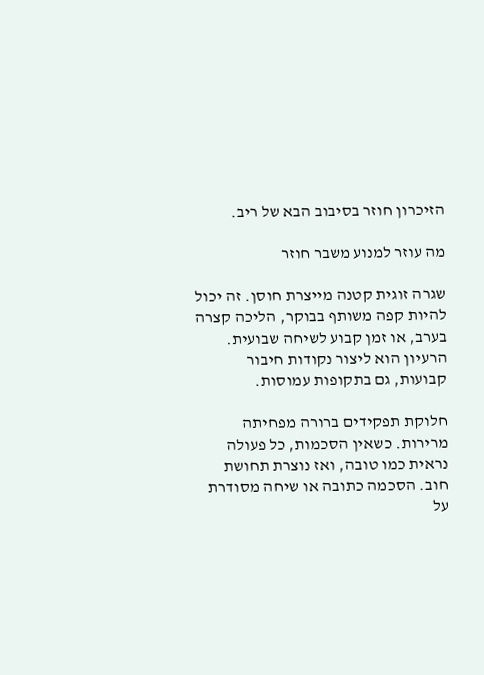הזיכרון חוזר בסיבוב הבא של ריב.

מה עוזר למנוע משבר חוזר

שגרה זוגית קטנה מייצרת חוסן. זה יכול להיות קפה משותף בבוקר, הליכה קצרה בערב, או זמן קבוע לשיחה שבועית. הרעיון הוא ליצור נקודות חיבור קבועות, גם בתקופות עמוסות.

חלוקת תפקידים ברורה מפחיתה מרירות. כשאין הסכמות, כל פעולה נראית כמו טובה, ואז נוצרת תחושת חוב. הסכמה כתובה או שיחה מסודרת על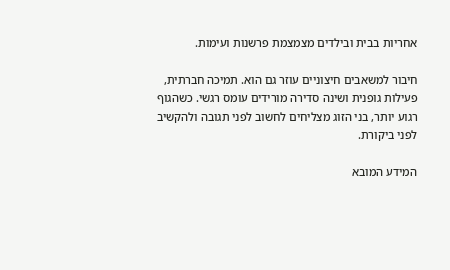אחריות בבית ובילדים מצמצמת פרשנות ועימות.

חיבור למשאבים חיצוניים עוזר גם הוא. תמיכה חברתית, פעילות גופנית ושינה סדירה מורידים עומס רגשי. כשהגוף רגוע יותר, בני הזוג מצליחים לחשוב לפני תגובה ולהקשיב לפני ביקורת.

המידע המובא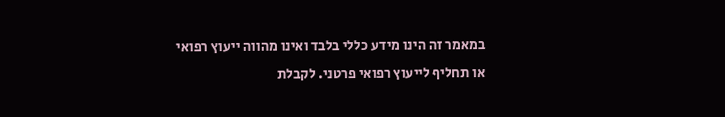במאמר זה הינו מידע כללי בלבד ואינו מהווה ייעוץ רפואי או תחליף לייעוץ רפואי פרטני. לקבלת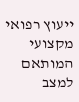ייעוץ רפואי מקצועי המותאם למצב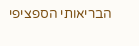הבריאותי הספציפי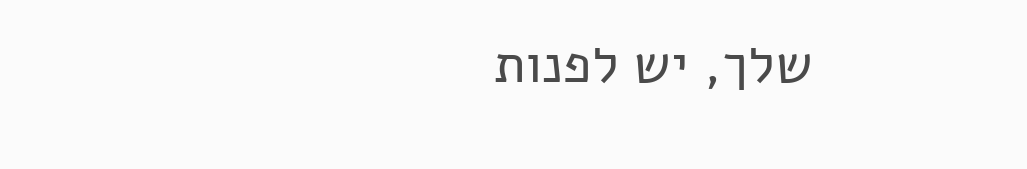שלך, יש לפנות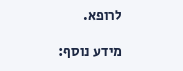לרופא.

מידע נוסף: